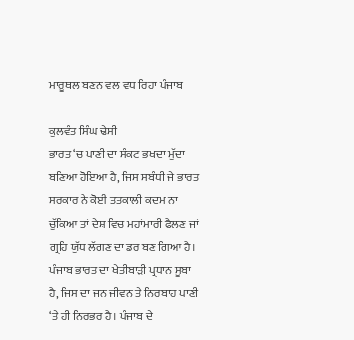ਮਾਰੂਥਲ ਬਣਨ ਵਲ ਵਧ ਰਿਹਾ ਪੰਜਾਬ

ਕੁਲਵੰਤ ਸਿੰਘ ਢੇਸੀ
ਭਾਰਤ ‘ਚ ਪਾਣੀ ਦਾ ਸੰਕਟ ਭਖਦਾ ਮੁੱਦਾ ਬਣਿਆ ਹੋਇਆ ਹੈ, ਜਿਸ ਸਬੰਧੀ ਜੇ ਭਾਰਤ ਸਰਕਾਰ ਨੇ ਕੋਈ ਤਤਕਾਲੀ ਕਦਮ ਨਾ ਚੁੱਕਿਆ ਤਾਂ ਦੇਸ਼ ਵਿਚ ਮਹਾਂਮਾਰੀ ਫੈਲਣ ਜਾਂ ਗ੍ਰਹਿ ਯੁੱਧ ਲੱਗਣ ਦਾ ਡਰ ਬਣ ਗਿਆ ਹੈ। ਪੰਜਾਬ ਭਾਰਤ ਦਾ ਖੇਤੀਬਾੜੀ ਪ੍ਰਧਾਨ ਸੂਬਾ ਹੈ, ਜਿਸ ਦਾ ਜਨ ਜੀਵਨ ਤੇ ਨਿਰਬਾਹ ਪਾਣੀ ‘ਤੇ ਹੀ ਨਿਰਭਰ ਹੈ। ਪੰਜਾਬ ਦੇ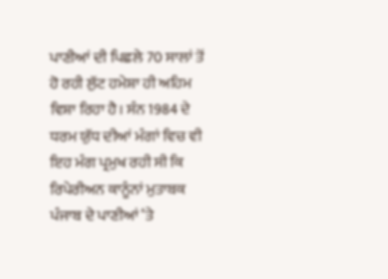ਪਾਣੀਆਂ ਦੀ ਪਿਛਲੇ 70 ਸਾਲਾਂ ਤੋਂ ਹੋ ਰਹੀ ਲੁੱਟ ਹਮੇਸ਼ਾ ਹੀ ਅਹਿਮ ਵਿਸ਼ਾ ਰਿਹਾ ਹੈ। ਸੰਨ 1984 ਦੇ ਧਰਮ ਯੁੱਧ ਦੀਆਂ ਮੰਗਾਂ ਵਿਚ ਵੀ ਇਹ ਮੰਗ ਪ੍ਰਮੁਖ ਰਹੀ ਸੀ ਕਿ ਰਿਪੇਰੀਅਨ ਕਾਨੂੰਨਾਂ ਮੁਤਾਬਕ ਪੰਜਾਬ ਦੇ ਪਾਣੀਆਂ ‘ਤੇ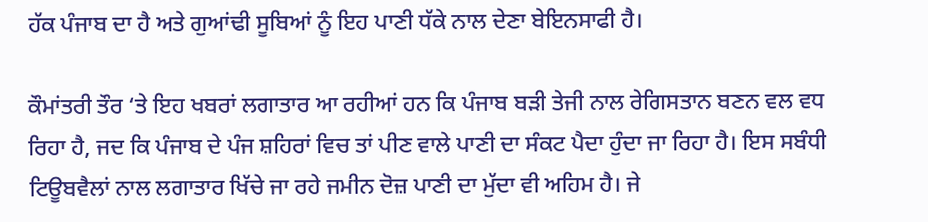ਹੱਕ ਪੰਜਾਬ ਦਾ ਹੈ ਅਤੇ ਗੁਆਂਢੀ ਸੂਬਿਆਂ ਨੂੰ ਇਹ ਪਾਣੀ ਧੱਕੇ ਨਾਲ ਦੇਣਾ ਬੇਇਨਸਾਫੀ ਹੈ।

ਕੌਮਾਂਤਰੀ ਤੌਰ ‘ਤੇ ਇਹ ਖਬਰਾਂ ਲਗਾਤਾਰ ਆ ਰਹੀਆਂ ਹਨ ਕਿ ਪੰਜਾਬ ਬੜੀ ਤੇਜੀ ਨਾਲ ਰੇਗਿਸਤਾਨ ਬਣਨ ਵਲ ਵਧ ਰਿਹਾ ਹੈ, ਜਦ ਕਿ ਪੰਜਾਬ ਦੇ ਪੰਜ ਸ਼ਹਿਰਾਂ ਵਿਚ ਤਾਂ ਪੀਣ ਵਾਲੇ ਪਾਣੀ ਦਾ ਸੰਕਟ ਪੈਦਾ ਹੁੰਦਾ ਜਾ ਰਿਹਾ ਹੈ। ਇਸ ਸਬੰਧੀ ਟਿਊਬਵੈਲਾਂ ਨਾਲ ਲਗਾਤਾਰ ਖਿੱਚੇ ਜਾ ਰਹੇ ਜਮੀਨ ਦੋਜ਼ ਪਾਣੀ ਦਾ ਮੁੱਦਾ ਵੀ ਅਹਿਮ ਹੈ। ਜੇ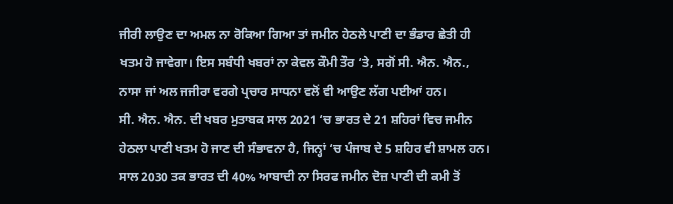ਜੀਰੀ ਲਾਉਣ ਦਾ ਅਮਲ ਨਾ ਰੋਕਿਆ ਗਿਆ ਤਾਂ ਜਮੀਨ ਹੇਠਲੇ ਪਾਣੀ ਦਾ ਭੰਡਾਰ ਛੇਤੀ ਹੀ ਖਤਮ ਹੋ ਜਾਵੇਗਾ। ਇਸ ਸਬੰਧੀ ਖਬਰਾਂ ਨਾ ਕੇਵਲ ਕੌਮੀ ਤੌਰ ‘ਤੇ, ਸਗੋਂ ਸੀ. ਐਨ. ਐਨ., ਨਾਸਾ ਜਾਂ ਅਲ ਜਜੀਰਾ ਵਰਗੇ ਪ੍ਰਚਾਰ ਸਾਧਨਾ ਵਲੋਂ ਵੀ ਆਉਣ ਲੱਗ ਪਈਆਂ ਹਨ।
ਸੀ. ਐਨ. ਐਨ. ਦੀ ਖਬਰ ਮੁਤਾਬਕ ਸਾਲ 2021 ‘ਚ ਭਾਰਤ ਦੇ 21 ਸ਼ਹਿਰਾਂ ਵਿਚ ਜਮੀਨ ਹੇਠਲਾ ਪਾਣੀ ਖਤਮ ਹੋ ਜਾਣ ਦੀ ਸੰਭਾਵਨਾ ਹੈ, ਜਿਨ੍ਹਾਂ ‘ਚ ਪੰਜਾਬ ਦੇ 5 ਸ਼ਹਿਰ ਵੀ ਸ਼ਾਮਲ ਹਨ। ਸਾਲ 2030 ਤਕ ਭਾਰਤ ਦੀ 40% ਆਬਾਦੀ ਨਾ ਸਿਰਫ ਜਮੀਨ ਦੋਜ਼ ਪਾਣੀ ਦੀ ਕਮੀ ਤੋਂ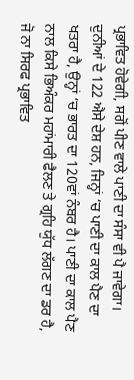ਪ੍ਰਭਾਵਿਤ ਹੋਵੇਗੀ, ਸਗੋਂ ਪੀਣ ਵਾਲੇ ਪਾਣੀ ਦਾ ਸੰਸਾ ਵੀ ਪੈ ਜਾਵੇਗਾ। ਦੁਨੀਆਂ ਦੇ 122 ਐਸੇ ਦੇਸ਼ ਹਨ, ਜਿਨ੍ਹਾਂ ‘ਚ ਪਾਣੀ ਦਾ ਕਾਲ ਪੈਣ ਦਾ ਖਤਰਾ ਹੈ, ਉਨ੍ਹਾਂ ‘ਚ ਭਾਰਤ ਦਾ 120ਵਾਂ ਨੰਬਰ ਹੈ। ਪਾਣੀ ਦਾ ਕਾਲ ਪੈਣ ਨਾਲ ਕਿਸੇ ਭਿਅੰਕਰ ਮਹਾਂਮਾਰੀ ਫੈਲਣ ਤੇ ਗ੍ਰਹਿ ਯੁੱਧ ਲੱਗਣ ਦਾ ਡਰ ਹੈ, ਜੋ ਨਾ ਸਿਰਫ ਪ੍ਰਭਾਵਿਤ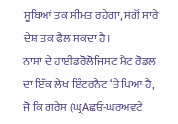ਸੂਬਿਆਂ ਤਕ ਸੀਮਤ ਰਹੇਗਾ, ਸਗੋਂ ਸਾਰੇ ਦੇਸ਼ ਤਕ ਫੈਲ ਸਕਦਾ ਹੈ।
ਨਾਸਾ ਦੇ ਹਾਈਡਰੋਲੋਜਿਸਟ ਮੈਟ ਰੋਡਲ ਦਾ ਇੱਕ ਲੇਖ ਇੰਟਰਨੈਟ ‘ਤੇ ਪਿਆ ਹੈ, ਜੋ ਕਿ ਗਰੇਸ (ਘ੍ਰAਛਓ-ਘਰਅਵਟੇ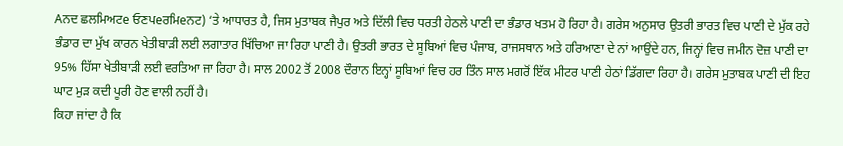Aਨਦ ਛਲਮਿਅਟe ਓਣਪeਰਮਿeਨਟ) ‘ਤੇ ਆਧਾਰਤ ਹੈ, ਜਿਸ ਮੁਤਾਬਕ ਜੈਪੁਰ ਅਤੇ ਦਿੱਲੀ ਵਿਚ ਧਰਤੀ ਹੇਠਲੇ ਪਾਣੀ ਦਾ ਭੰਡਾਰ ਖਤਮ ਹੋ ਰਿਹਾ ਹੈ। ਗਰੇਸ ਅਨੁਸਾਰ ਉਤਰੀ ਭਾਰਤ ਵਿਚ ਪਾਣੀ ਦੇ ਮੁੱਕ ਰਹੇ ਭੰਡਾਰ ਦਾ ਮੁੱਖ ਕਾਰਨ ਖੇਤੀਬਾੜੀ ਲਈ ਲਗਾਤਾਰ ਖਿੱਚਿਆ ਜਾ ਰਿਹਾ ਪਾਣੀ ਹੈ। ਉਤਰੀ ਭਾਰਤ ਦੇ ਸੂਬਿਆਂ ਵਿਚ ਪੰਜਾਬ, ਰਾਜਸਥਾਨ ਅਤੇ ਹਰਿਆਣਾ ਦੇ ਨਾਂ ਆਉਂਦੇ ਹਨ, ਜਿਨ੍ਹਾਂ ਵਿਚ ਜਮੀਨ ਦੋਜ਼ ਪਾਣੀ ਦਾ 95% ਹਿੱਸਾ ਖੇਤੀਬਾੜੀ ਲਈ ਵਰਤਿਆ ਜਾ ਰਿਹਾ ਹੈ। ਸਾਲ 2002 ਤੋਂ 2008 ਦੌਰਾਨ ਇਨ੍ਹਾਂ ਸੂਬਿਆਂ ਵਿਚ ਹਰ ਤਿੰਨ ਸਾਲ ਮਗਰੋਂ ਇੱਕ ਮੀਟਰ ਪਾਣੀ ਹੇਠਾਂ ਡਿੱਗਦਾ ਰਿਹਾ ਹੈ। ਗਰੇਸ ਮੁਤਾਬਕ ਪਾਣੀ ਦੀ ਇਹ ਘਾਟ ਮੁੜ ਕਦੀ ਪੂਰੀ ਹੋਣ ਵਾਲੀ ਨਹੀਂ ਹੈ।
ਕਿਹਾ ਜਾਂਦਾ ਹੈ ਕਿ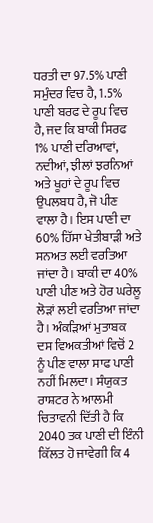ਧਰਤੀ ਦਾ 97.5% ਪਾਣੀ ਸਮੁੰਦਰ ਵਿਚ ਹੈ, 1.5% ਪਾਣੀ ਬਰਫ ਦੇ ਰੂਪ ਵਿਚ ਹੈ, ਜਦ ਕਿ ਬਾਕੀ ਸਿਰਫ 1% ਪਾਣੀ ਦਰਿਆਵਾਂ, ਨਦੀਆਂ, ਝੀਲਾਂ ਝਰਨਿਆਂ ਅਤੇ ਖੂਹਾਂ ਦੇ ਰੂਪ ਵਿਚ ਉਪਲਬਧ ਹੈ, ਜੋ ਪੀਣ ਵਾਲਾ ਹੈ। ਇਸ ਪਾਣੀ ਦਾ 60% ਹਿੱਸਾ ਖੇਤੀਬਾੜੀ ਅਤੇ ਸਨਅਤ ਲਈ ਵਰਤਿਆ ਜਾਂਦਾ ਹੈ। ਬਾਕੀ ਦਾ 40% ਪਾਣੀ ਪੀਣ ਅਤੇ ਹੋਰ ਘਰੇਲੂ ਲੋੜਾਂ ਲਈ ਵਰਤਿਆ ਜਾਂਦਾ ਹੈ। ਅੰਕੜਿਆਂ ਮੁਤਾਬਕ ਦਸ ਵਿਅਕਤੀਆਂ ਵਿਚੋਂ 2 ਨੂੰ ਪੀਣ ਵਾਲਾ ਸਾਫ ਪਾਣੀ ਨਹੀਂ ਮਿਲਦਾ। ਸੰਯੁਕਤ ਰਾਸ਼ਟਰ ਨੇ ਆਲਮੀ ਚਿਤਾਵਨੀ ਦਿੱਤੀ ਹੈ ਕਿ 2040 ਤਕ ਪਾਣੀ ਦੀ ਇੰਨੀ ਕਿੱਲਤ ਹੋ ਜਾਵੇਗੀ ਕਿ 4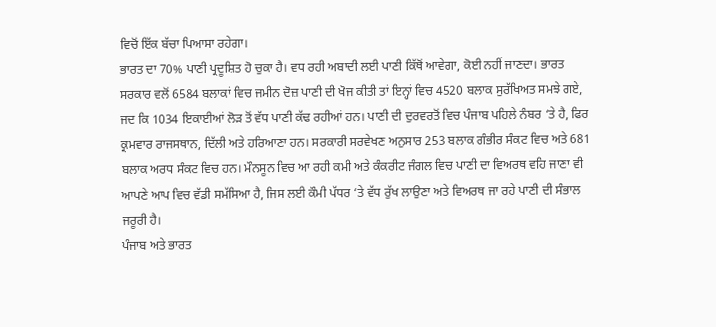ਵਿਚੋਂ ਇੱਕ ਬੱਚਾ ਪਿਆਸਾ ਰਹੇਗਾ।
ਭਾਰਤ ਦਾ 70% ਪਾਣੀ ਪ੍ਰਦੂਸ਼ਿਤ ਹੋ ਚੁਕਾ ਹੈ। ਵਧ ਰਹੀ ਅਬਾਦੀ ਲਈ ਪਾਣੀ ਕਿੱਥੋਂ ਆਵੇਗਾ, ਕੋਈ ਨਹੀਂ ਜਾਣਦਾ। ਭਾਰਤ ਸਰਕਾਰ ਵਲੋਂ 6584 ਬਲਾਕਾਂ ਵਿਚ ਜਮੀਨ ਦੋਜ਼ ਪਾਣੀ ਦੀ ਖੋਜ ਕੀਤੀ ਤਾਂ ਇਨ੍ਹਾਂ ਵਿਚ 4520 ਬਲਾਕ ਸੁਰੱਖਿਅਤ ਸਮਝੇ ਗਏ, ਜਦ ਕਿ 1034 ਇਕਾਈਆਂ ਲੋੜ ਤੋਂ ਵੱਧ ਪਾਣੀ ਕੱਢ ਰਹੀਆਂ ਹਨ। ਪਾਣੀ ਦੀ ਦੁਰਵਰਤੋਂ ਵਿਚ ਪੰਜਾਬ ਪਹਿਲੇ ਨੰਬਰ ‘ਤੇ ਹੈ, ਫਿਰ ਕ੍ਰਮਵਾਰ ਰਾਜਸਥਾਨ, ਦਿੱਲੀ ਅਤੇ ਹਰਿਆਣਾ ਹਨ। ਸਰਕਾਰੀ ਸਰਵੇਖਣ ਅਨੁਸਾਰ 253 ਬਲਾਕ ਗੰਭੀਰ ਸੰਕਟ ਵਿਚ ਅਤੇ 681 ਬਲਾਕ ਅਰਧ ਸੰਕਟ ਵਿਚ ਹਨ। ਮੌਨਸੂਨ ਵਿਚ ਆ ਰਹੀ ਕਮੀ ਅਤੇ ਕੰਕਰੀਟ ਜੰਗਲ ਵਿਚ ਪਾਣੀ ਦਾ ਵਿਅਰਥ ਵਹਿ ਜਾਣਾ ਵੀ ਆਪਣੇ ਆਪ ਵਿਚ ਵੱਡੀ ਸਮੱਸਿਆ ਹੈ, ਜਿਸ ਲਈ ਕੌਮੀ ਪੱਧਰ ‘ਤੇ ਵੱਧ ਰੁੱਖ ਲਾਉਣਾ ਅਤੇ ਵਿਅਰਥ ਜਾ ਰਹੇ ਪਾਣੀ ਦੀ ਸੰਭਾਲ ਜਰੂਰੀ ਹੈ।
ਪੰਜਾਬ ਅਤੇ ਭਾਰਤ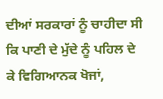ਦੀਆਂ ਸਰਕਾਰਾਂ ਨੂੰ ਚਾਹੀਦਾ ਸੀ ਕਿ ਪਾਣੀ ਦੇ ਮੁੱਦੇ ਨੂੰ ਪਹਿਲ ਦੇ ਕੇ ਵਿਗਿਆਨਕ ਖੋਜਾਂ,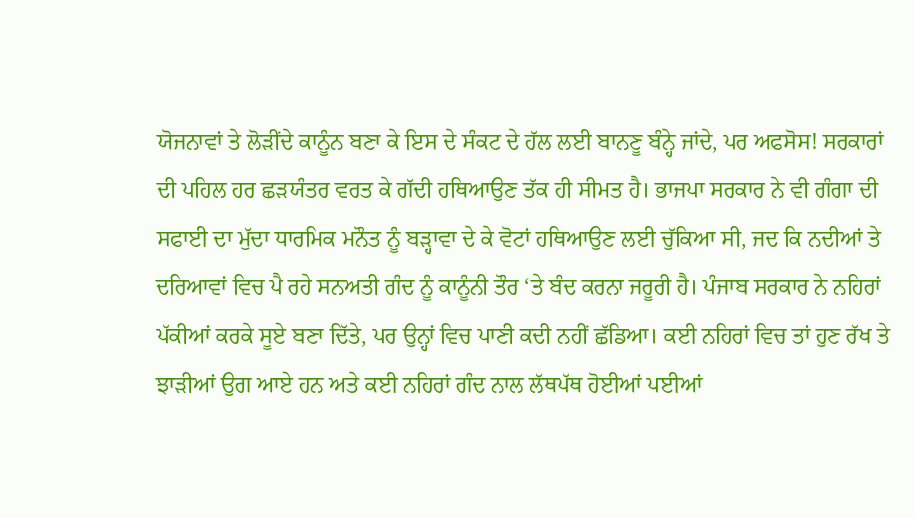ਯੋਜਨਾਵਾਂ ਤੇ ਲੋੜੀਂਦੇ ਕਾਨੂੰਨ ਬਣਾ ਕੇ ਇਸ ਦੇ ਸੰਕਟ ਦੇ ਹੱਲ ਲਈ ਬਾਨਣੂ ਬੰਨ੍ਹੇ ਜਾਂਦੇ, ਪਰ ਅਫਸੋਸ! ਸਰਕਾਰਾਂ ਦੀ ਪਹਿਲ ਹਰ ਛੜਯੰਤਰ ਵਰਤ ਕੇ ਗੱਦੀ ਹਥਿਆਉਣ ਤੱਕ ਹੀ ਸੀਮਤ ਹੈ। ਭਾਜਪਾ ਸਰਕਾਰ ਨੇ ਵੀ ਗੰਗਾ ਦੀ ਸਫਾਈ ਦਾ ਮੁੱਦਾ ਧਾਰਮਿਕ ਮਨੌਤ ਨੂੰ ਬੜ੍ਹਾਵਾ ਦੇ ਕੇ ਵੋਟਾਂ ਹਥਿਆਉਣ ਲਈ ਚੁੱਕਿਆ ਸੀ, ਜਦ ਕਿ ਨਦੀਆਂ ਤੇ ਦਰਿਆਵਾਂ ਵਿਚ ਪੈ ਰਹੇ ਸਨਅਤੀ ਗੰਦ ਨੂੰ ਕਾਨੂੰਨੀ ਤੌਰ ‘ਤੇ ਬੰਦ ਕਰਨਾ ਜਰੂਰੀ ਹੈ। ਪੰਜਾਬ ਸਰਕਾਰ ਨੇ ਨਹਿਰਾਂ ਪੱਕੀਆਂ ਕਰਕੇ ਸੂਏ ਬਣਾ ਦਿੱਤੇ, ਪਰ ਉਨ੍ਹਾਂ ਵਿਚ ਪਾਣੀ ਕਦੀ ਨਹੀਂ ਛੱਡਿਆ। ਕਈ ਨਹਿਰਾਂ ਵਿਚ ਤਾਂ ਹੁਣ ਰੱਖ ਤੇ ਝਾੜੀਆਂ ਉਗ ਆਏ ਹਨ ਅਤੇ ਕਈ ਨਹਿਰਾਂ ਗੰਦ ਨਾਲ ਲੱਥਪੱਥ ਹੋਈਆਂ ਪਈਆਂ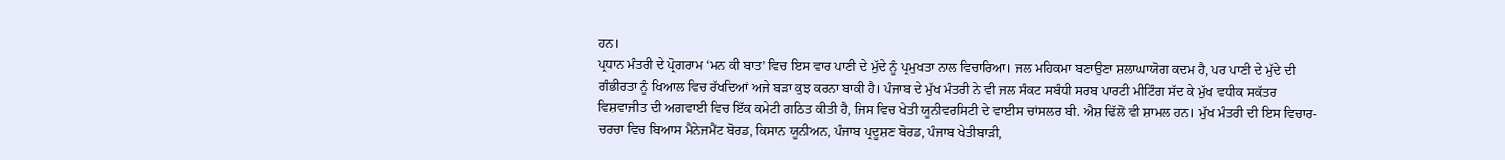ਹਨ।
ਪ੍ਰਧਾਨ ਮੰਤਰੀ ਦੇ ਪ੍ਰੋਗਰਾਮ ‘ਮਨ ਕੀ ਬਾਤ’ ਵਿਚ ਇਸ ਵਾਰ ਪਾਣੀ ਦੇ ਮੁੱਦੇ ਨੂੰ ਪ੍ਰਮੁਖਤਾ ਨਾਲ ਵਿਚਾਰਿਆ। ਜਲ ਮਹਿਕਮਾ ਬਣਾਉਣਾ ਸ਼ਲਾਘਾਯੋਗ ਕਦਮ ਹੈ, ਪਰ ਪਾਣੀ ਦੇ ਮੁੱਦੇ ਦੀ ਗੰਭੀਰਤਾ ਨੂੰ ਖਿਆਲ ਵਿਚ ਰੱਖਦਿਆਂ ਅਜੇ ਬੜਾ ਕੁਝ ਕਰਨਾ ਬਾਕੀ ਹੈ। ਪੰਜਾਬ ਦੇ ਮੁੱਖ ਮੰਤਰੀ ਨੇ ਵੀ ਜਲ ਸੰਕਟ ਸਬੰਧੀ ਸਰਬ ਪਾਰਟੀ ਮੀਟਿੰਗ ਸੱਦ ਕੇ ਮੁੱਖ ਵਧੀਕ ਸਕੱਤਰ ਵਿਸ਼ਵਾਜੀਤ ਦੀ ਅਗਵਾਈ ਵਿਚ ਇੱਕ ਕਮੇਟੀ ਗਠਿਤ ਕੀਤੀ ਹੈ, ਜਿਸ ਵਿਚ ਖੇਤੀ ਯੂਨੀਵਰਸਿਟੀ ਦੇ ਵਾਈਸ ਚਾਂਸਲਰ ਬੀ. ਐਸ਼ ਢਿੱਲੋਂ ਵੀ ਸ਼ਾਮਲ ਹਨ। ਮੁੱਖ ਮੰਤਰੀ ਦੀ ਇਸ ਵਿਚਾਰ-ਚਰਚਾ ਵਿਚ ਬਿਆਸ ਮੈਨੇਜਮੈਂਟ ਬੋਰਡ, ਕਿਸਾਨ ਯੂਨੀਅਨ, ਪੰਜਾਬ ਪ੍ਰਦੂਸ਼ਣ ਬੋਰਡ, ਪੰਜਾਬ ਖੇਤੀਬਾੜੀ,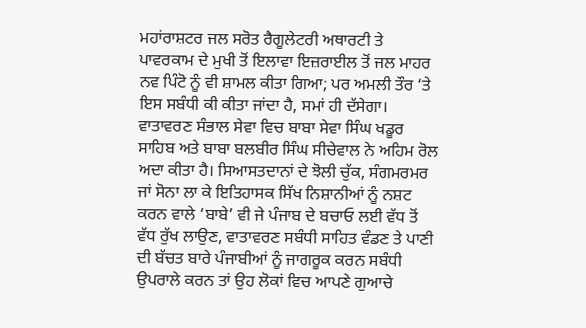ਮਹਾਂਰਾਸ਼ਟਰ ਜਲ ਸਰੋਤ ਰੈਗੂਲੇਟਰੀ ਅਥਾਰਟੀ ਤੇ ਪਾਵਰਕਾਮ ਦੇ ਮੁਖੀ ਤੋਂ ਇਲਾਵਾ ਇਜ਼ਰਾਈਲ ਤੋਂ ਜਲ ਮਾਹਰ ਨਵ ਪਿੰਟੋ ਨੂੰ ਵੀ ਸ਼ਾਮਲ ਕੀਤਾ ਗਿਆ; ਪਰ ਅਮਲੀ ਤੌਰ ‘ਤੇ ਇਸ ਸਬੰਧੀ ਕੀ ਕੀਤਾ ਜਾਂਦਾ ਹੈ, ਸਮਾਂ ਹੀ ਦੱਸੇਗਾ।
ਵਾਤਾਵਰਣ ਸੰਭਾਲ ਸੇਵਾ ਵਿਚ ਬਾਬਾ ਸੇਵਾ ਸਿੰਘ ਖਡੂਰ ਸਾਹਿਬ ਅਤੇ ਬਾਬਾ ਬਲਬੀਰ ਸਿੰਘ ਸੀਚੇਵਾਲ ਨੇ ਅਹਿਮ ਰੋਲ ਅਦਾ ਕੀਤਾ ਹੈ। ਸਿਆਸਤਦਾਨਾਂ ਦੇ ਝੋਲੀ ਚੁੱਕ, ਸੰਗਮਰਮਰ ਜਾਂ ਸੋਨਾ ਲਾ ਕੇ ਇਤਿਹਾਸਕ ਸਿੱਖ ਨਿਸ਼ਾਨੀਆਂ ਨੂੰ ਨਸ਼ਟ ਕਰਨ ਵਾਲੇ ‘ਬਾਬੇ’ ਵੀ ਜੇ ਪੰਜਾਬ ਦੇ ਬਚਾਓ ਲਈ ਵੱਧ ਤੋਂ ਵੱਧ ਰੁੱਖ ਲਾਉਣ, ਵਾਤਾਵਰਣ ਸਬੰਧੀ ਸਾਹਿਤ ਵੰਡਣ ਤੇ ਪਾਣੀ ਦੀ ਬੱਚਤ ਬਾਰੇ ਪੰਜਾਬੀਆਂ ਨੂੰ ਜਾਗਰੂਕ ਕਰਨ ਸਬੰਧੀ ਉਪਰਾਲੇ ਕਰਨ ਤਾਂ ਉਹ ਲੋਕਾਂ ਵਿਚ ਆਪਣੇ ਗੁਆਚੇ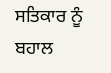ਸਤਿਕਾਰ ਨੂੰ ਬਹਾਲ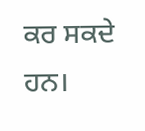ਕਰ ਸਕਦੇ ਹਨ।